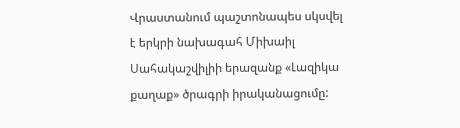Վրաստանում պաշտոնապես սկսվել է երկրի նախագահ Միխաիլ Սահակաշվիլիի երազանք «Լազիկա քաղաք» ծրագրի իրականացումը: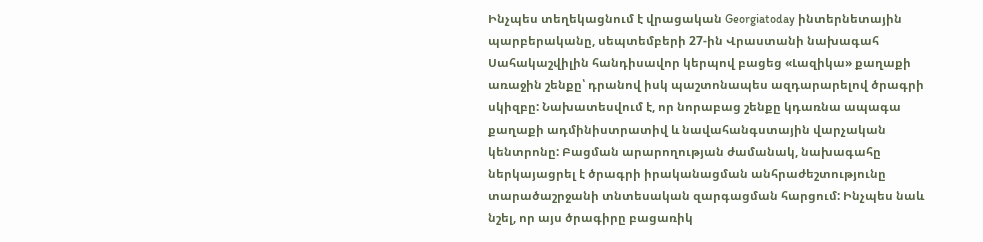Ինչպես տեղեկացնում է վրացական Georgiatoday ինտերնետային պարբերականը, սեպտեմբերի 27-ին Վրաստանի նախագահ Սահակաշվիլին հանդիսավոր կերպով բացեց «Լազիկա» քաղաքի առաջին շենքը՝ դրանով իսկ պաշտոնապես ազդարարելով ծրագրի սկիզբը: Նախատեսվում է, որ նորաբաց շենքը կդառնա ապագա քաղաքի ադմինիստրատիվ և նավահանգստային վարչական կենտրոնը: Բացման արարողության ժամանակ, նախագահը ներկայացրել է ծրագրի իրականացման անհրաժեշտությունը տարածաշրջանի տնտեսական զարգացման հարցում: Ինչպես նաև նշել, որ այս ծրագիրը բացառիկ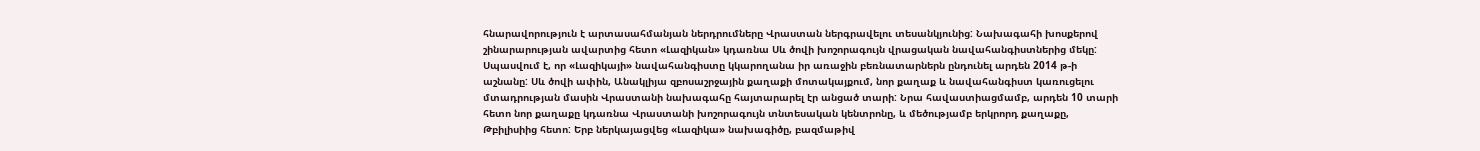հնարավորություն է արտասահմանյան ներդրումները Վրաստան ներգրավելու տեսանկյունից: Նախագահի խոսքերով շինարարության ավարտից հետո «Լազիկան» կդառնա Սև ծովի խոշորագույն վրացական նավահանգիստներից մեկը: Սպասվում է, որ «Լազիկայի» նավահանգիստը կկարողանա իր առաջին բեռնատարներն ընդունել արդեն 2014 թ-ի աշնանը: Սև ծովի ափին, Անակլիյա զբոսաշրջային քաղաքի մոտակայքում, նոր քաղաք և նավահանգիստ կառուցելու մտադրության մասին Վրաստանի նախագահը հայտարարել էր անցած տարի: Նրա հավաստիացմամբ, արդեն 10 տարի հետո նոր քաղաքը կդառնա Վրաստանի խոշորագույն տնտեսական կենտրոնը, և մեծությամբ երկրորդ քաղաքը, Թբիլիսիից հետո: Երբ ներկայացվեց «Լազիկա» նախագիծը, բազմաթիվ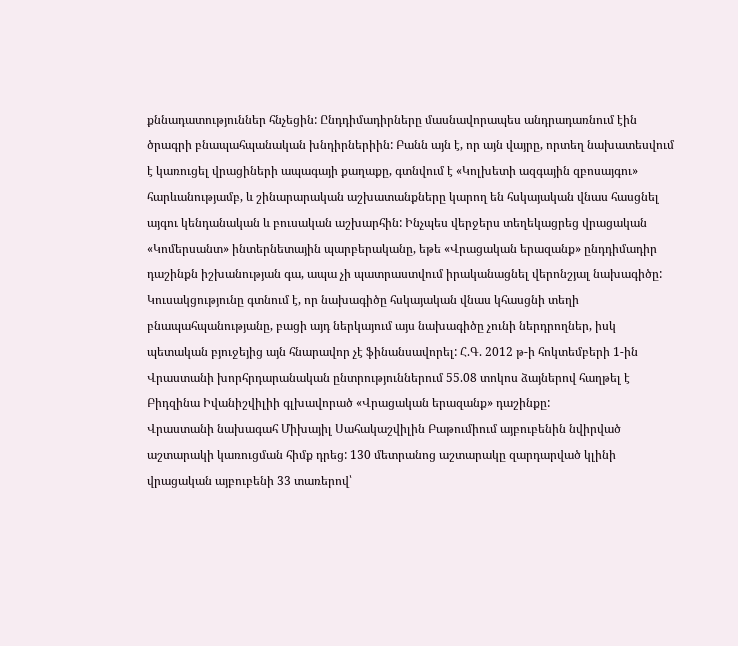քննադատություններ հնչեցին: Ընդդիմադիրները մասնավորապես անդրադառնում էին ծրագրի բնապահպանական խնդիրներիին: Բանն այն է, որ այն վայրը, որտեղ նախատեսվում է կառուցել վրացիների ապագայի քաղաքը, գտնվում է «Կոլխետի ազգային զբոսայգու» հարևանությամբ, և շինարարական աշխատանքները կարող են հսկայական վնաս հասցնել այգու կենդանական և բուսական աշխարհին: Ինչպես վերջերս տեղեկացրեց վրացական «Կոմերսանտ» ինտերնետային պարբերականը, եթե «Վրացական երազանք» ընդդիմադիր դաշինքն իշխանության գա, ապա չի պատրաստվում իրականացնել վերոնշյալ նախագիծը: Կուսակցությունը գտնում է, որ նախագիծը հսկայական վնաս կհասցնի տեղի բնապահպանությանը, բացի այդ ներկայում այս նախագիծը չունի ներդրողներ, իսկ պետական բյուջեյից այն հնարավոր չէ ֆինանսավորել: Հ.Գ. 2012 թ-ի հոկտեմբերի 1-ին Վրաստանի խորհրդարանական ընտրություններում 55.08 տոկոս ձայներով հաղթել է Բիդզինա Իվանիշվիլիի գլխավորած «Վրացական երազանք» դաշինքը:
Վրաստանի նախագահ Միխայիլ Սահակաշվիլին Բաթումիում այբուբենին նվիրված աշտարակի կառուցման հիմք դրեց: 130 մետրանոց աշտարակը զարդարված կլինի վրացական այբուբենի 33 տառերով՝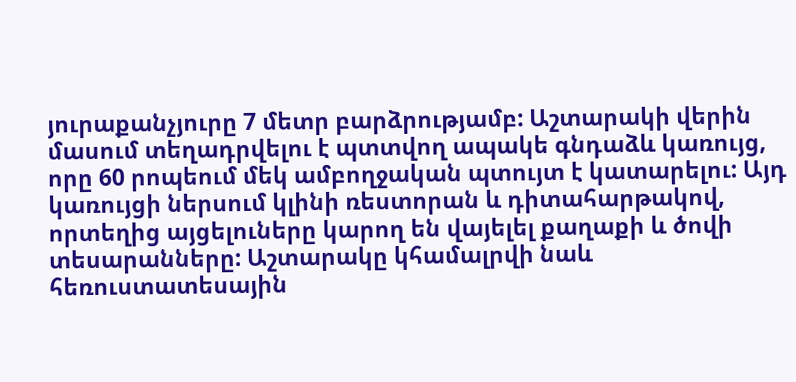յուրաքանչյուրը 7 մետր բարձրությամբ: Աշտարակի վերին մասում տեղադրվելու է պտտվող ապակե գնդաձև կառույց, որը 60 րոպեում մեկ ամբողջական պտույտ է կատարելու: Այդ կառույցի ներսում կլինի ռեստորան և դիտահարթակով, որտեղից այցելուները կարող են վայելել քաղաքի և ծովի տեսարանները: Աշտարակը կհամալրվի նաև հեռուստատեսային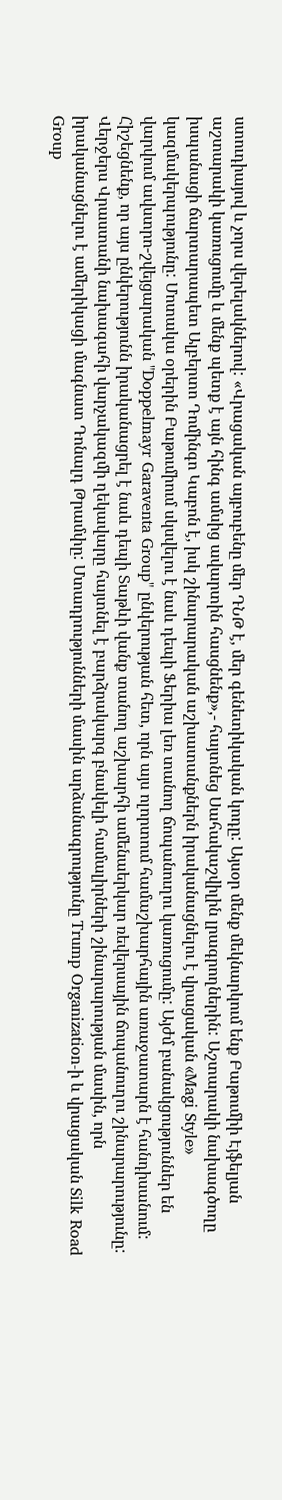ստուդիայով և չորս վերելակներով: «Վրացական այբուբենը մեր ԴՆԹ է, մեր գենետիկական կոդը: Այսօր մենք մեկնարկում ենք Բաթումիի Էյֆելյան աշտարակի կառուցումը և մենք պետք է այն հինգ ամսից ավարտին հասցնենք»,- հայտնեց Սահակաշվիլին լրագրողներին: Աշտարակի նախագծողը իսպանացի ճարտարապետ Ալբերտո Դոմինգո Կաբոն է, իսկ շինարարական աշխատանքներն իրականացնելու է վրացական «Magi Style» կազմակերպությունը: Մոտակա օրերին Բաթումիում սկսվելու է նաև դեպի Ֆերիա լեռ տանող ճոպանուղու կառուցումը: Այժմ բանակցություններ են վարվում ավստրո-շվեյցարական "Doppelmayr Garaventa Group" ընկերության հետ, որն այս ոլորտում համաշխարհային առաջատարն է հանդիսանում: Հիշեցնենք, որ այս ընկերությունն իրականացրել է նաև դեպի Տաթևի վանք տանող աշխարհի ամենաերկար ռեվերսային ճոպանուղու շինարարությունը:
Վերջերս Վրաստանի նախագահի վարչակազմի ղեկավարը հայտնել է բարձրակարգ բնակելի համալիրների շինարարության մասին, որն իրականացնելու է ամերիկացի մագնատ Դոնալդ Թրամփը: Մտադրությունների մասին արձանագրությունը Trump Organization-ի և վրացական Silk Road Group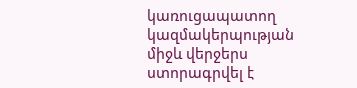կառուցապատող կազմակերպության միջև վերջերս ստորագրվել է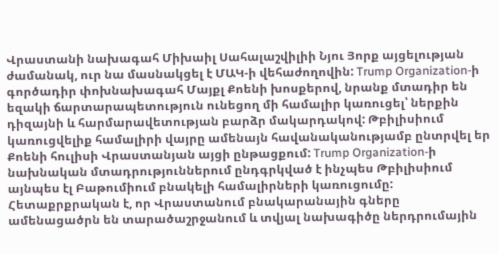Վրաստանի նախագահ Միխաիլ Սահալաշվիլիի Նյու Յորք այցելության ժամանակ, ուր նա մասնակցել է ՄԱԿ-ի վեհաժողովին: Trump Organization-ի գործադիր փոխնախագահ Մայքլ Քոենի խոսքերով, նրանք մտադիր են եզակի ճարտարապետություն ունեցող մի համալիր կառուցել՝ ներքին դիզայնի և հարմարավետության բարձր մակարդակով: Թբիլիսիում կառուցվելիք համալիրի վայրը ամենայն հավանականությամբ ընտրվել եր Քոենի հուլիսի Վրաստանյան այցի ընթացքում: Trump Organization-ի նախնական մտադրություններում ընդգրկված է ինչպես Թբիլիսիում այնպես էլ Բաթումիում բնակելի համալիրների կառուցումը: Հետաքրքրական է, որ Վրաստանում բնակարանային գները ամենացածրն են տարածաշրջանում և տվյալ նախագիծը ներդրումային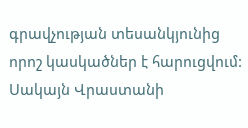գրավչության տեսանկյունից որոշ կասկածներ է հարուցվում: Սակայն Վրաստանի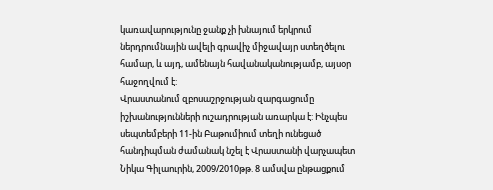կառավարությունը ջանք չի խնայում երկրում ներդրումնային ավելի գրավիչ միջավայր ստեղծելու համար, և այդ, ամենայն հավանականությամբ, այսօր հաջողվում է:
Վրաստանում զբոսաշրջության զարգացումը իշխանությունների ուշադրության առարկա է: Ինչպես սեպտեմբերի 11-ին Բաթումիում տեղի ունեցած հանդիպման ժամանակ նշել է Վրաստանի վարչապետ Նիկա Գիլաուրին, 2009/2010թթ. 8 ամսվա ընթացքում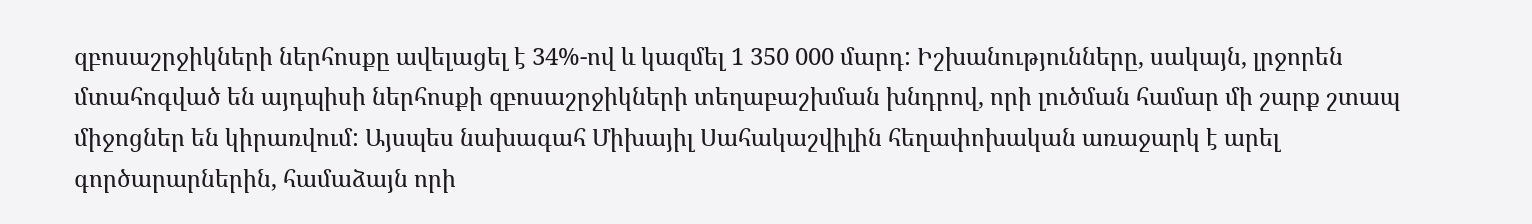զբոսաշրջիկների ներհոսքը ավելացել է 34%-ով և կազմել 1 350 000 մարդ: Իշխանությունները, սակայն, լրջորեն մտահոգված են այդպիսի ներհոսքի զբոսաշրջիկների տեղաբաշխման խնդրով, որի լուծման համար մի շարք շտապ միջոցներ են կիրառվում: Այսպես նախագահ Միխայիլ Սահակաշվիլին հեղափոխական առաջարկ է արել գործարարներին, համաձայն որի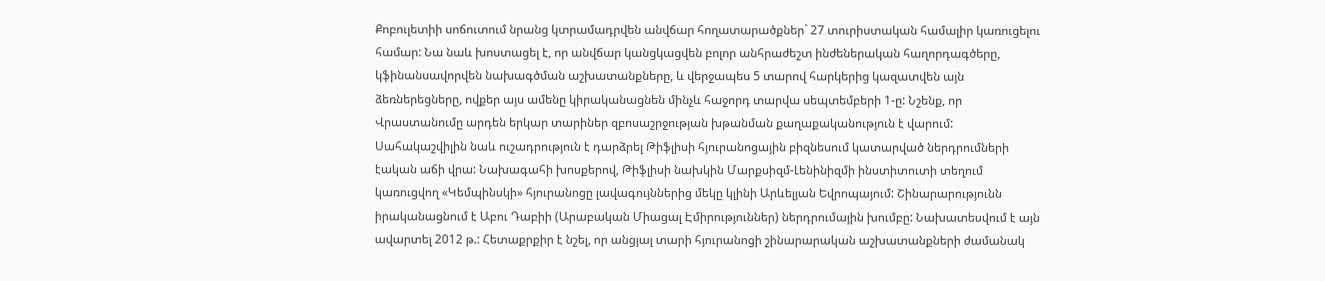Քոբուլետիի սոճուտում նրանց կտրամադրվեն անվճար հողատարածքներ` 27 տուրիստական համալիր կառուցելու համար: Նա նաև խոստացել է, որ անվճար կանցկացվեն բոլոր անհրաժեշտ ինժեներական հաղորդագծերը, կֆինանսավորվեն նախագծման աշխատանքները, և վերջապես 5 տարով հարկերից կազատվեն այն ձեռներեցները, ովքեր այս ամենը կիրականացնեն մինչև հաջորդ տարվա սեպտեմբերի 1-ը: Նշենք, որ Վրաստանումը արդեն երկար տարիներ զբոսաշրջության խթանման քաղաքականություն է վարում: Սահակաշվիլին նաև ուշադրություն է դարձրել Թիֆլիսի հյուրանոցային բիզնեսում կատարված ներդրումների էական աճի վրա: Նախագահի խոսքերով, Թիֆլիսի նախկին Մարքսիզմ-Լենինիզմի ինստիտուտի տեղում կառուցվող «Կեմպինսկի» հյուրանոցը լավագույններից մեկը կլինի Արևելյան Եվրոպայում: Շինարարությունն իրականացնում է Աբու Դաբիի (Արաբական Միացալ Էմիրություններ) ներդրումային խումբը: Նախատեսվում է այն ավարտել 2012 թ.: Հետաքրքիր է նշել, որ անցյալ տարի հյուրանոցի շինարարական աշխատանքների ժամանակ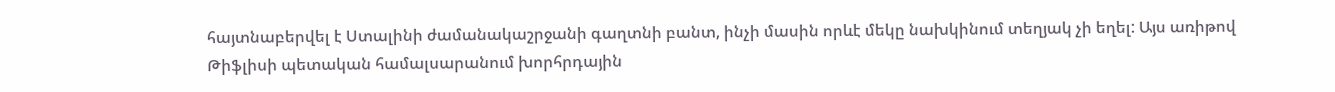հայտնաբերվել է Ստալինի ժամանակաշրջանի գաղտնի բանտ, ինչի մասին որևէ մեկը նախկինում տեղյակ չի եղել: Այս առիթով Թիֆլիսի պետական համալսարանում խորհրդային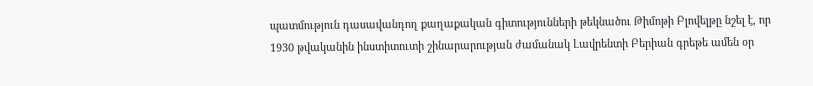պատմություն դասավանդող քաղաքական գիտությունների թեկնածու Թիմոթի Բլովելթը նշել է, որ 1930 թվականին ինստիտուտի շինարարության ժամանակ Լավրենտի Բերիան գրեթե ամեն օր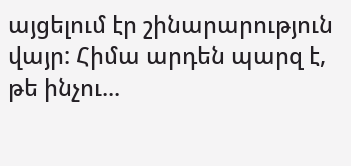այցելում էր շինարարություն վայր: Հիմա արդեն պարզ է, թե ինչու...